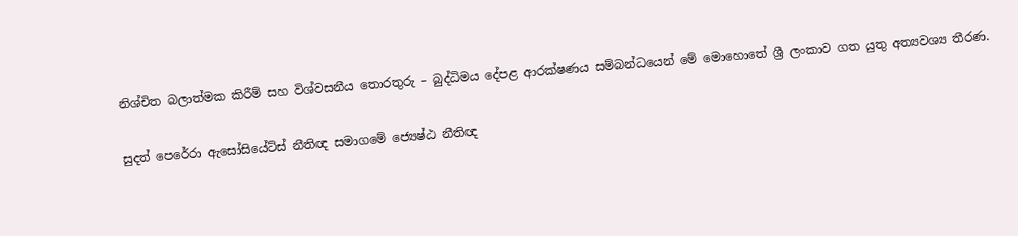නිශ්චිත බලාත්මක කිරීම් සහ විශ්වසනීය තොරතුරු – බුද්ධිමය දේපළ ආරක්ෂණය සම්බන්ධයෙන් මේ මොහොතේ ශ්‍රී ලංකාව ගත යුතු අත්‍යවශ්‍ය තීරණ.

සුදත් පෙරේරා ඇසෝසියේට්ස් නීතිඥ සමාගමේ ජ්‍යෙෂ්ඨ නීතිඥ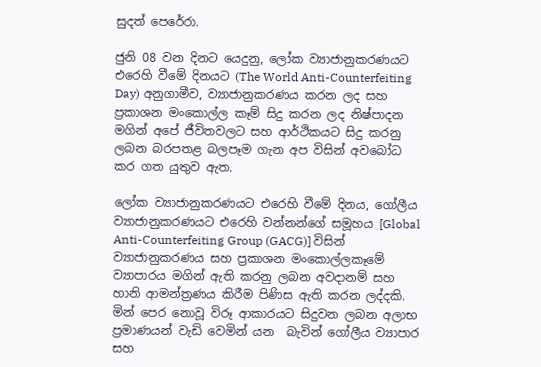සුදත් පෙරේරා.

ජුනි 08 වන දිනට යෙදුනු, ලෝක ව්‍යාජානුකරණයට එරෙහි වීමේ දිනයට (The World Anti-Counterfeiting Day) අනුගාමීව, ව්‍යාජානුකරණය කරන ලද සහ ප්‍රකාශන මංකොල්ල කෑම් සිදු කරන ලද නිෂ්පාදන මගින් අපේ ජීවිතවලට සහ ආර්ථිකයට සිදු කරනු ලබන බරපතළ බලපෑම ගැන අප විසින් අවබෝධ කර ගත යුතුව ඇත.

ලෝක ව්‍යාජානුකරණයට එරෙහි වීමේ දිනය, ගෝලීය ව්‍යාජානුකරණයට එරෙහි වන්නන්ගේ සමූහය [Global Anti-Counterfeiting Group (GACG)] විසින් ව්‍යාජානුකරණය සහ ප්‍රකාශන මංකොල්ලකෑමේ ව්‍යාපාරය මගින් ඇති කරනු ලබන අවදානම් සහ හානි ආමන්ත්‍රණය කිරීම පිණිස ඇති කරන ලද්දකි. මින් පෙර නොවූ විරූ ආකාරයට සිදුවන ලබන අලාභ ප්‍රමාණයන් වැඩි වෙමින් යන  බැවින් ගෝලීය ව්‍යාපාර සහ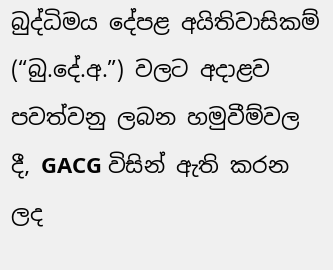බුද්ධිමය දේපළ අයිතිවාසිකම් (“බු.දේ.අ.”) වලට අදාළව පවත්වනු ලබන හමුවීම්වල දී, GACG විසින් ඇති කරන ලද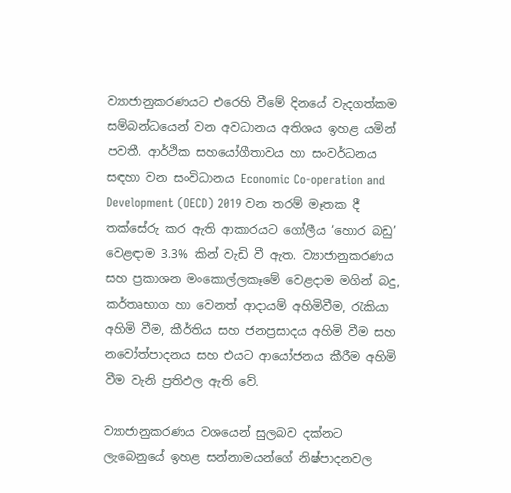ව්‍යාජානුකරණයට එරෙහි වීමේ දිනයේ වැදගත්කම සම්බන්ධයෙන් වන අවධානය අතිශය ඉහළ යමින් පවතී. ආර්ථික සහයෝගීතාවය හා සංවර්ධනය සඳහා වන සංවිධානය Economic Co-operation and Development (OECD) 2019 වන තරම් මෑතක දී තක්සේරු කර ඇති ආකාරයට ගෝලීය ‘හොර බඩු’ වෙළඳාම 3.3% කින් වැඩි වී ඇත. ව්‍යාජානුකරණය සහ ප්‍රකාශන මංකොල්ලකෑමේ වෙළදාම මගින් බදු, කර්තෘභාග හා වෙනත් ආදායම් අහිමිවීම, රැකියා අහිමි වීම, කීර්තිය සහ ජනප්‍රසාදය අහිමි වීම සහ නවෝත්පාදනය සහ එයට ආයෝජනය කීරීම අහිමි වීම වැනි ප්‍රතිඵල ඇති වේ.

ව්‍යාජානුකරණය වශයෙන් සුලබව දක්නට ලැබෙනුයේ ඉහළ සන්නාමයන්ගේ නිෂ්පාදනවල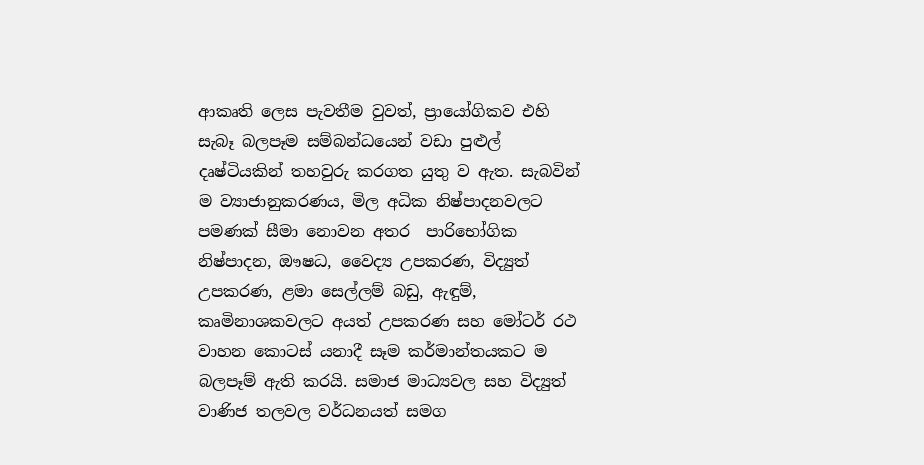ආකෘති ලෙස පැවතීම වුවත්, ප්‍රායෝගිකව එහි සැබෑ බලපෑම සම්බන්ධයෙන් වඩා පුළුල් දෘෂ්ටියකින් තහවුරු කරගත යුතු ව ඇත. සැබවින් ම ව්‍යාජානුකරණය, මිල අධික නිෂ්පාදනවලට පමණක් සීමා නොවන අතර  පාරිභෝගික නිෂ්පාදන, ඖෂධ, වෛද්‍ය උපකරණ, විද්‍යුත් උපකරණ, ළමා සෙල්ලම් බඩු, ඇඳුම්, කෘමිනාශකවලට අයත් උපකරණ සහ මෝටර් රථ වාහන කොටස් යනාදී සෑම කර්මාන්තයකට ම බලපෑම් ඇති කරයි. සමාජ මාධ්‍යවල සහ විද්‍යුත් වාණිජ තලවල වර්ධනයත් සමග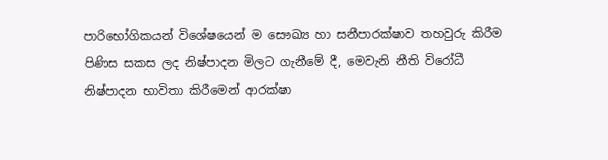පාරිභෝගිකයන් විශේෂයෙන් ම සෞඛ්‍ය හා සනීපාරක්ෂාව තහවුරු කිරීම පිණිස සකස ලද නිෂ්පාදන මිලට ගැනීමේ දී, මෙවැනි නීති විරෝධී නිෂ්පාදන භාවිතා කිරීමෙන් ආරක්ෂා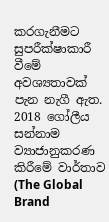කරගැනීමට සුපරීක්ෂාකාරී වීමේ අවශ්‍යතාවක් පැන නැගී ඇත. 2018 ගෝලීය සන්නාම ව්‍යාජානුකරණ කිරීමේ වාර්තාව (The Global Brand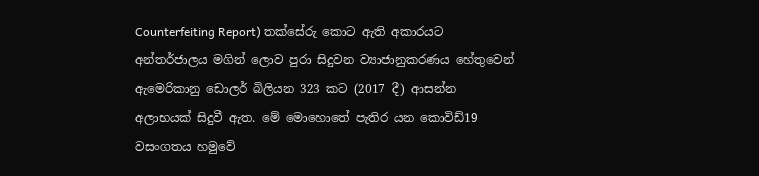Counterfeiting Report) තක්සේරු කොට ඇති අකාරයට අන්තර්ජාලය මගින් ලොව පුරා සිදුවන ව්‍යාජානුකරණය හේතුවෙන් ඇමෙරිකානු ඩොලර් බිලියන 323 කට (2017 දී) ආසන්න අලාභයක් සිදුවී ඇත. මේ මොහොතේ පැතිර යන කොවිඩ්19 වසංගතය හමුවේ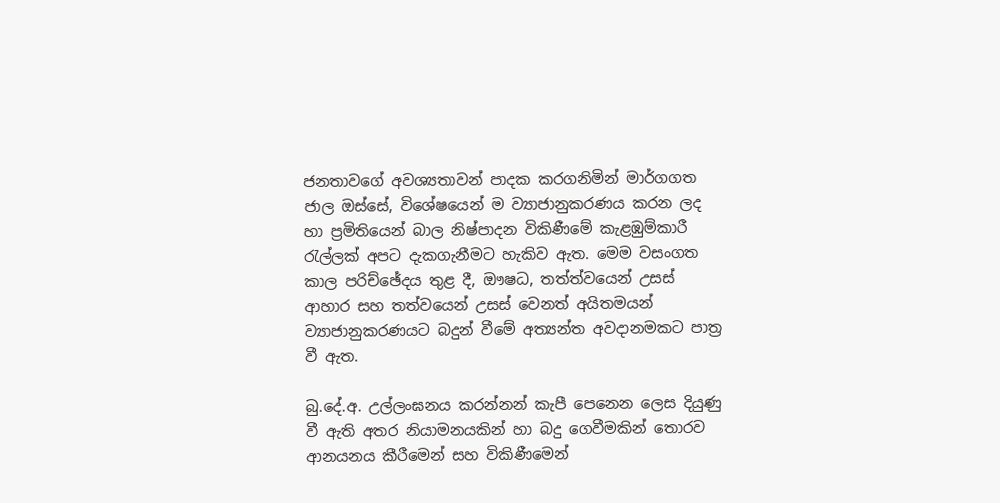ජනතාවගේ අවශ්‍යතාවන් පාදක කරගනිමින් මාර්ගගත ජාල ඔස්සේ, විශේෂයෙන් ම ව්‍යාජානුකරණය කරන ලද හා ප්‍රමිතියෙන් බාල නිෂ්පාදන විකිණීමේ කැළඹුම්කාරී රැල්ලක් අපට දැකගැනීමට හැකිව ඇත. මෙම වසංගත කාල පරිච්ඡේදය තුළ දී, ඖෂධ, තත්ත්වයෙන් උසස් ආහාර සහ තත්වයෙන් උසස් වෙනත් අයිතමයන් ව්‍යාජානුකරණයට බදුන් වීමේ අත්‍යන්ත අවදානමකට පාත්‍ර වී ඇත.

බු.දේ.අ. උල්ලංඝනය කරන්නන් කැපී පෙනෙන ලෙස දියුණු වී ඇති අතර නියාමනයකින් හා බදු ගෙවීමකින් තොරව ආනයනය කීරීමෙන් සහ විකිණීමෙන්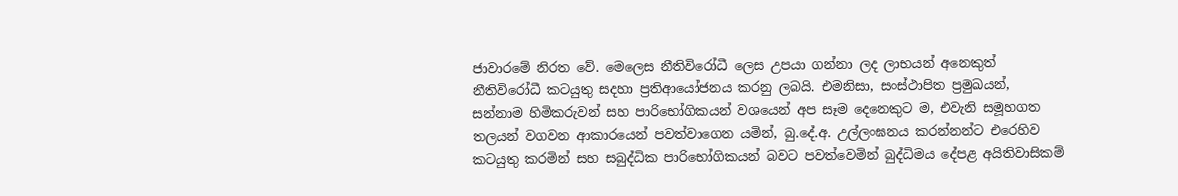ජාවාරමේ නිරත වේ. මෙලෙස නීතිවිරෝධී ලෙස උපයා ගන්නා ලද ලාභයන් අනෙකුත් නීතිවිරෝධී කටයුතු සදහා ප්‍රතිආයෝජනය කරනු ලබයි. එමනිසා, සංස්ථාපිත ප්‍රමුඛයන්, සන්නාම හිමිකරුවන් සහ පාරිභෝගිකයන් වශයෙන් අප සෑම දෙනෙකුට ම, එවැනි සමූහගත තලයන් වගවන ආකාරයෙන් පවත්වාගෙන යමින්, බු.දේ.අ. උල්ලංඝනය කරන්නන්ට එරෙහිව කටයුතු කරමින් සහ සබුද්ධික පාරිභෝගිකයන් බවට පවත්වෙමින් බුද්ධිමය දේපළ අයිතිවාසිකම්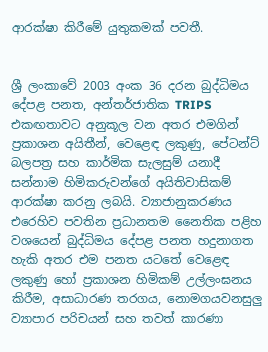ආරක්ෂා කිරීමේ යුතුකමක් පවතී.


ශ්‍රී ලංකාවේ 2003 අංක 36 දරන බුද්ධිමය දේපළ පනත, අන්තර්ජාතික TRIPS එකඟතාවට අනුකූල වන අතර එමගින් ප්‍රකාශන අයිතීන්, වෙළෙඳ ලකුණු, පේටන්ට් බලපත්‍ර සහ කාර්මික සැලසුම් යනාදී සන්නාම හිමිකරුවන්ගේ අයිතිවාසිකම් ආරක්ෂා කරනු ලබයි. ව්‍යාජානුකරණය එරෙහිව පවතින ප්‍රධානතම නෛතික පළිහ වශයෙන් බුද්ධිමය දේපළ පනත හදුනාගත හැකි අතර එම පනත යටතේ වෙළෙඳ ලකුණු හෝ ප්‍රකාශන හිමිකම් උල්ලංඝනය කිරීම, අසාධාරණ තරගය, නොමගයවනසුලු ව්‍යාපාර පරිචයන් සහ තවත් කාරණා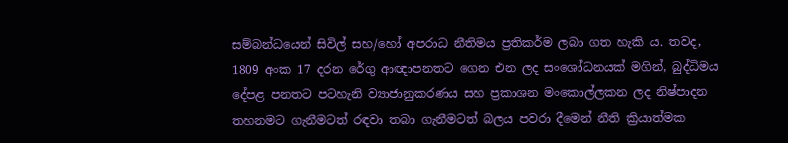සම්බන්ධයෙන් සිවිල් සහ/හෝ අපරාධ නීතිමය ප්‍රතිකර්ම ලබා ගත හැකි ය. තවද, 1809 අංක 17 දරන රේගු ආඥාපනතට ගෙන එන ලද සංශෝධනයක් මගින්, බුද්ධිමය දේපළ පනතට පටහැනි ව්‍යාජානුකරණය සහ ප්‍රකාශන මංකොල්ලකන ලද නිෂ්පාදන තහනමට ගැනීමටත් රඳවා තබා ගැනීමටත් බලය පවරා දීමෙන් නීති ක්‍රියාත්මක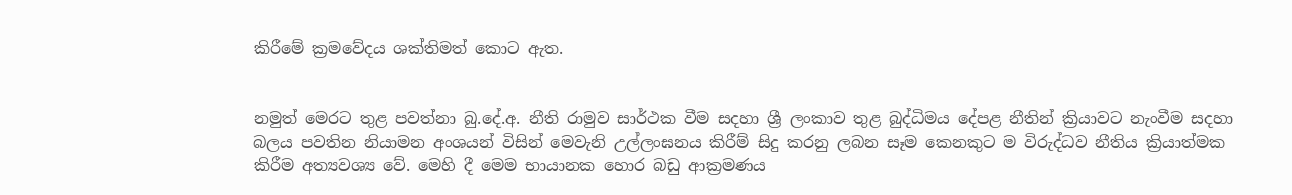කිරීමේ ක්‍රමවේදය ශක්තිමත් කොට ඇත.


නමුත් මෙරට තුළ පවත්නා බු.දේ.අ. නීති රාමුව සාර්ථක වීම සදහා ශ්‍රී ලංකාව තුළ බුද්ධිමය දේපළ නීතින් ක්‍රියාවට නැංවීම සදහා බලය පවතින නියාමන අංශයන් විසින් මෙවැනි උල්ලංඝනය කිරීම් සිදු කරනු ලබන සෑම කෙනකුට ම විරුද්ධව නීතිය ක්‍රියාත්මක කිරීම අත්‍යවශ්‍ය වේ. මෙහි දී මෙම භායානක හොර බඩු ආක්‍රමණය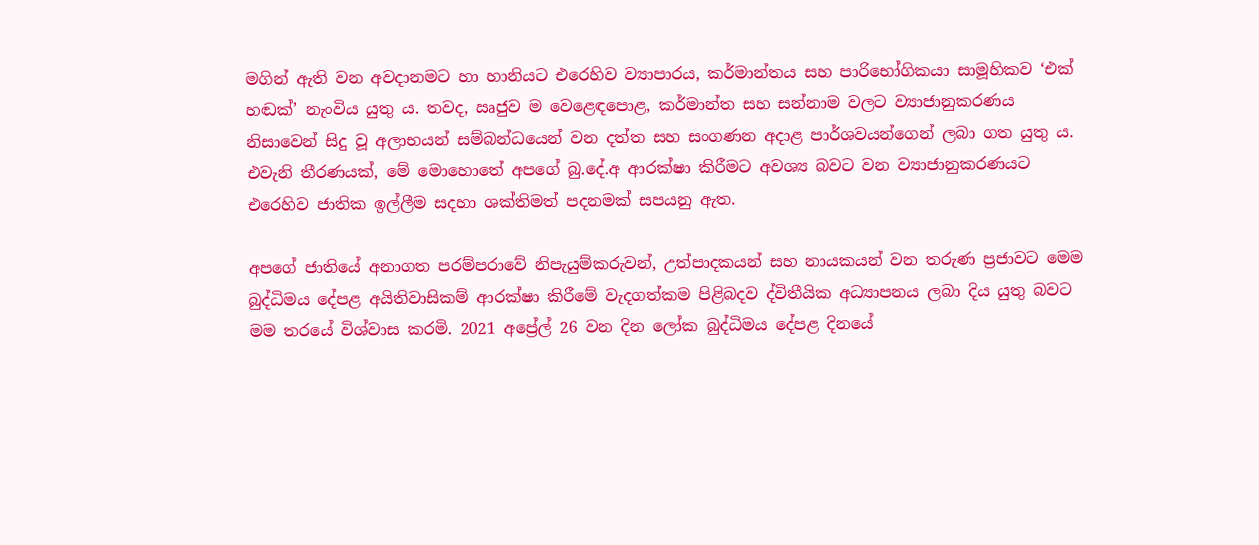මගින් ඇති වන අවදානමට හා හානියට එරෙහිව ව්‍යාපාරය, කර්මාන්තය සහ පාරිභෝගිකයා සාමූහිකව ‘එක් හඬක්’ නැංවිය යුතු ය. තවද, ඍජුව ම වෙළෙඳපොළ, කර්මාන්ත සහ සන්නාම වලට ව්‍යාජානුකරණය නිසාවෙන් සිදු වූ අලාභයන් සම්බන්ධයෙන් වන දත්ත සහ සංගණන අදාළ පාර්ශවයන්ගෙන් ලබා ගත යුතු ය. එවැනි තීරණයක්, මේ මොහොතේ අපගේ බු.දේ.අ ආරක්ෂා කිරීමට අවශ්‍ය බවට වන ව්‍යාජානුකරණයට එරෙහිව ජාතික ඉල්ලීම සදහා ශක්තිමත් පදනමක් සපයනු ඇත.

අපගේ ජාතියේ අනාගත පරම්පරාවේ නිපැයුම්කරුවන්, උත්පාදකයන් සහ නායකයන් වන තරුණ ප්‍රජාවට මෙම බුද්ධිමය දේපළ අයිතිවාසිකම් ආරක්ෂා කිරීමේ වැදගත්කම පිළිබදව ද්විතීයික අධ්‍යාපනය ලබා දිය යුතු බවට මම තරයේ විශ්වාස කරමි. 2021 අප්‍රේල් 26 වන දින ලෝක බුද්ධිමය දේපළ දිනයේ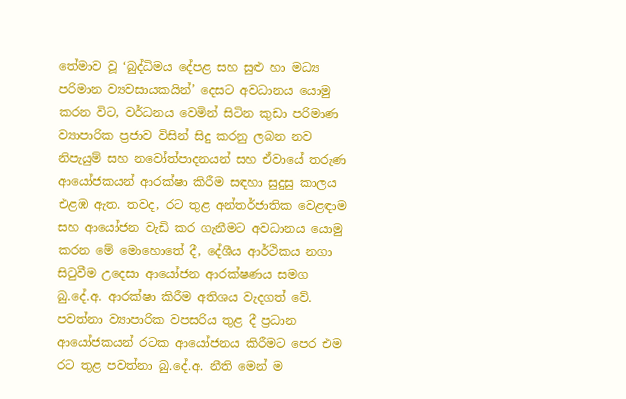තේමාව වූ ‘බුද්ධිමය දේපළ සහ සුළු හා මධ්‍ය පරිමාන ව්‍යවසායකයින්’ දෙසට අවධානය යොමු කරන විට, වර්ධනය වෙමින් සිටින කුඩා පරිමාණ ව්‍යාපාරික ප්‍රජාව විසින් සිදු කරනු ලබන නව නිපැයුම් සහ නවෝත්පාදනයන් සහ ඒවායේ තරුණ ආයෝජකයන් ආරක්ෂා කිරීම සඳහා සුදුසු කාලය එළඹ ඇත. තවද, රට තුළ අන්තර්ජාතික වෙළඳාම සහ ආයෝජන වැඩි කර ගැනීමට අවධානය යොමු කරන මේ මොහොතේ දී, දේශීය ආර්ථිකය නගා සිටුවීම උදෙසා ආයෝජන ආරක්ෂණය සමග බු.දේ.අ. ආරක්ෂා කිරීම අතිශය වැදගත් වේ. පවත්නා ව්‍යාපාරික වපසරිය තුළ දී ප්‍රධාන ආයෝජකයන් රටක ආයෝජනය කිරීමට පෙර එම රට තුළ පවත්නා බු.දේ.අ. නීති මෙන් ම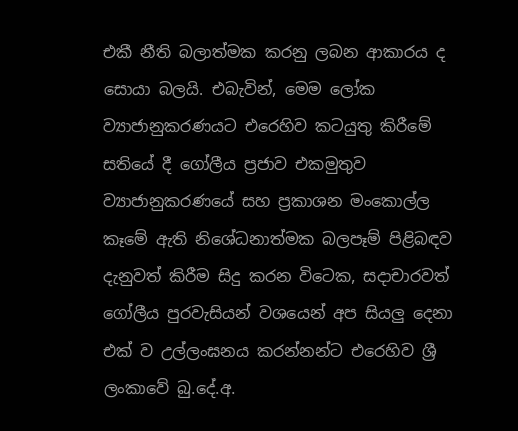එකී නීති බලාත්මක කරනු ලබන ආකාරය ද සොයා බලයි. එබැවින්, මෙම ලෝක ව්‍යාජානුකරණයට එරෙහිව කටයුතු කිරීමේ සතියේ දී ගෝලීය ප්‍රජාව එකමුතුව ව්‍යාජානුකරණයේ සහ ප්‍රකාශන මංකොල්ල කෑමේ ඇති නිශේධනාත්මක බලපෑම් පිළිබඳව දැනුවත් කිරීම සිදු කරන විටෙක, සදාචාරවත් ගෝලීය පුරවැසියන් වශයෙන් අප සියලු දෙනා එක් ව උල්ලංඝනය කරන්නන්ට එරෙහිව ශ්‍රී ලංකාවේ බු.දේ.අ.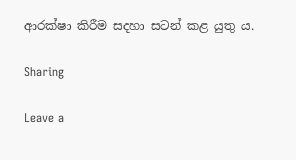ආරක්ෂා කිරීම සදහා සටන් කළ යුතු ය.

Sharing

Leave a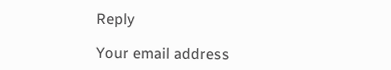Reply

Your email address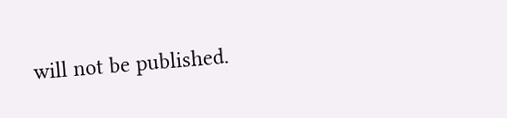will not be published.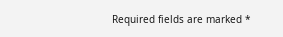Required fields are marked *